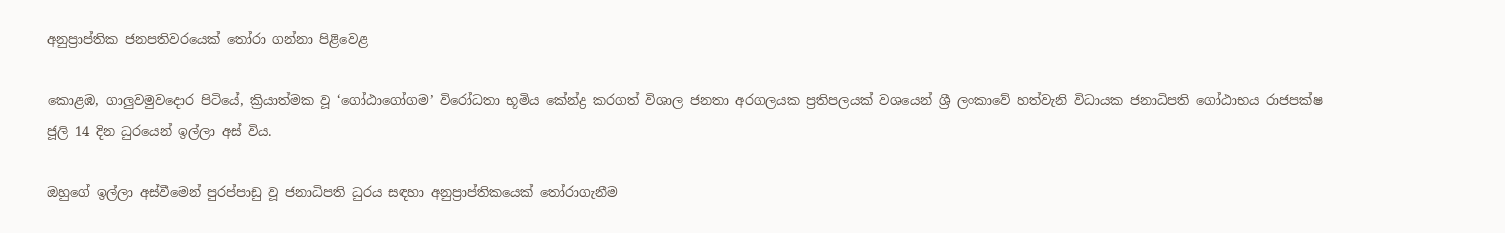අනුප්‍රාප්තික ජනපතිවරයෙක් තෝරා ගන්නා පිළිවෙළ

කොළඹ, ගාලුවමුවදොර පිටියේ, ක්‍රියාත්මක වූ ‘ගෝඨාගෝගම’ විරෝධතා භූමිය කේන්ද්‍ර කරගත් විශාල ජනතා අරගලයක ප්‍රතිපලයක් වශයෙන් ශ්‍රී ලංකාවේ හත්වැනි විධායක ජනාධිපති ගෝඨාභය රාජපක්ෂ ජූලි 14 දින ධුරයෙන් ඉල්ලා අස් විය.

ඔහුගේ ඉල්ලා අස්වීමෙන් පුරප්පාඩු වූ ජනාධිපති ධුරය සඳහා අනුප්‍රාප්තිකයෙක් තෝරාගැනීම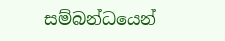සම්බන්ධයෙන්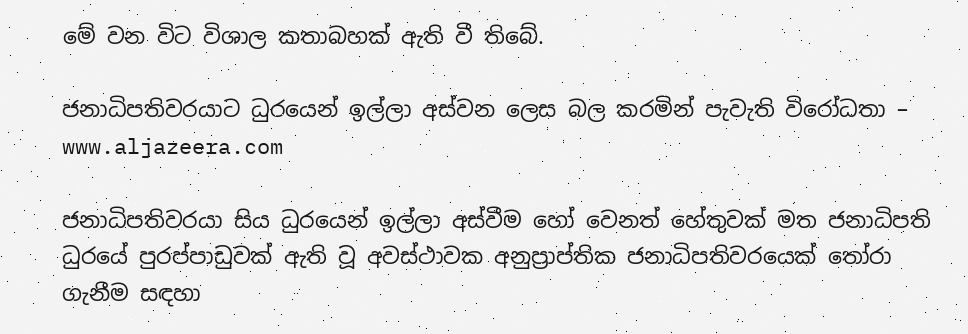මේ වන විට විශාල කතාබහක් ඇති වී තිබේ.

ජනාධිපතිවරයාට ධුරයෙන් ඉල්ලා අස්වන ලෙස බල කරමින් පැවැති විරෝධතා – www.aljazeera.com

ජනාධිපතිවරයා සිය ධුරයෙන් ඉල්ලා අස්වීම හෝ වෙනත් හේතුවක් මත ජනාධිපති ධුරයේ පුරප්පාඩුවක් ඇති වූ අවස්ථාවක අනුප්‍රාප්තික ජනාධිපතිවරයෙක් තෝරා ගැනීම සඳහා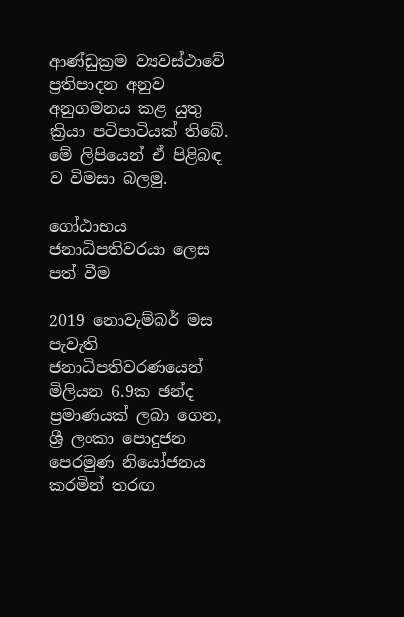ආණ්ඩුක්‍රම ව්‍යවස්ථාවේ ප්‍රතිපාදන අනුව අනුගමනය කළ යුතු ක්‍රියා පටිපාටියක් තිබේ. මේ ලිපියෙන් ඒ පිළිබඳ ව විමසා බලමු.

ගෝඨාභය ජනාධිපතිවරයා ලෙස පත් වීම

2019 නොවැම්බර් මස පැවැති ජනාධිපතිවරණයෙන් මිලියන 6.9ක ඡන්ද ප්‍රමාණයක් ලබා ගෙන, ශ්‍රී ලංකා පොදුජන පෙරමුණ නියෝජනය කරමින් තරඟ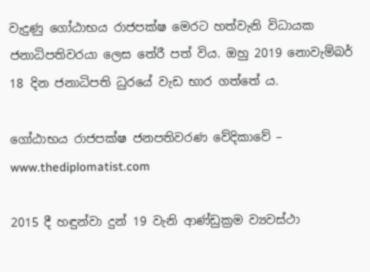වැදුණු ගෝඨාභය රාජපක්ෂ මෙරට හත්වැනි විධායක ජනාධිපතිවරයා ලෙස තේරී පත් විය. ඔහු 2019 නොවැම්බර් 18 දින ජනාධිපති ධුරයේ වැඩ භාර ගත්තේ ය.

ගෝඨාභය රාජපක්ෂ ජනපතිවරණ වේදිකාවේ – www.thediplomatist.com

2015 දී හඳුන්වා දුන් 19 වැනි ආණ්ඩුක්‍රම ව්‍යවස්ථා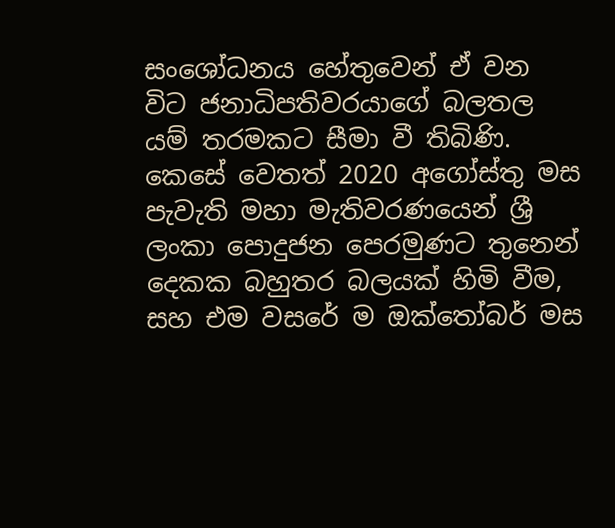සංශෝධනය හේතුවෙන් ඒ වන විට ජනාධිපතිවරයාගේ බලතල යම් තරමකට සීමා වී තිබිණි. කෙසේ වෙතත් 2020 අගෝස්තු මස පැවැති මහා මැතිවරණයෙන් ශ්‍රී ලංකා පොදුජන පෙරමුණට තුනෙන් දෙකක බහුතර බලයක් හිමි වීම, සහ එම වසරේ ම ඔක්තෝබර් මස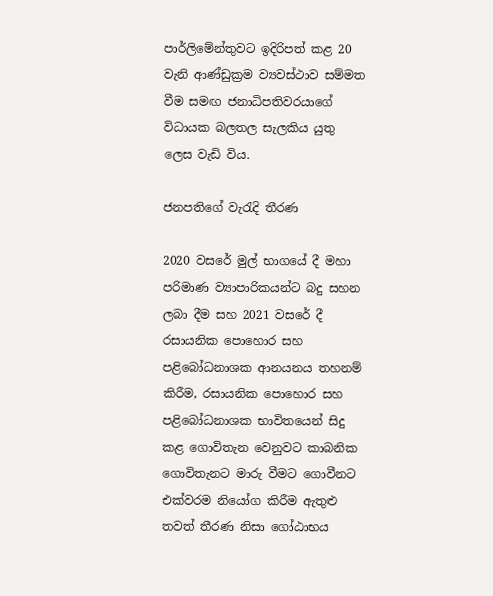පාර්ලිමේන්තුවට ඉදිරිපත් කළ 20 වැනි ආණ්ඩුක්‍රම ව්‍යවස්ථාව සම්මත වීම සමඟ ජනාධිපතිවරයාගේ විධායක බලතල සැලකිය යුතු ලෙස වැඩි විය.

ජනපතිගේ වැරැදි තීරණ

2020 වසරේ මුල් භාගයේ දී මහා පරිමාණ ව්‍යාපාරිකයන්ට බදු සහන ලබා දීම සහ 2021 වසරේ දී රසායනික පොහොර සහ පළිබෝධනාශක ආනයනය තහනම් කිරීම, රසායනික පොහොර සහ පළිබෝධනාශක භාවිතයෙන් සිදු කළ ගොවිතැන වෙනුවට කාබනික ගොවිතැනට මාරු වීමට ගොවීනට එක්වරම නියෝග කිරීම ඇතුළු තවත් තීරණ නිසා ගෝඨාභය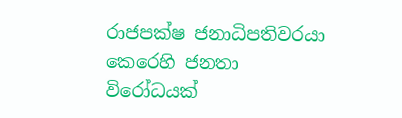රාජපක්ෂ ජනාධිපතිවරයා කෙරෙහි ජනතා විරෝධයක්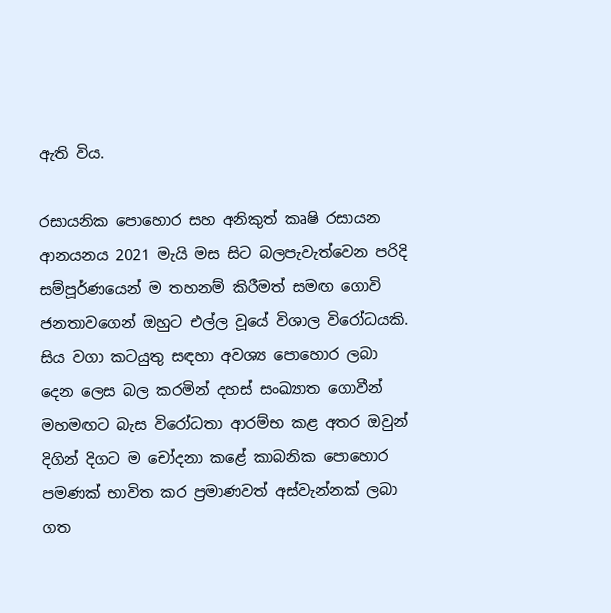ඇති විය.

රසායනික පොහොර සහ අනිකුත් කෘෂි රසායන ආනයනය 2021 මැයි මස සිට බලපැවැත්වෙන පරිදි සම්පූර්ණයෙන් ම තහනම් කිරීමත් සමඟ ගොවි ජනතාවගෙන් ඔහුට එල්ල වූයේ විශාල විරෝධයකි. සිය වගා කටයුතු සඳහා අවශ්‍ය පොහොර ලබා දෙන ලෙස බල කරමින් දහස් සංඛ්‍යාත ගොවීන් මහමඟට බැස විරෝධතා ආරම්භ කළ අතර ඔවුන් දිගින් දිගට ම චෝදනා කළේ කාබනික පොහොර පමණක් භාවිත කර ප්‍රමාණවත් අස්වැන්නක් ලබා ගත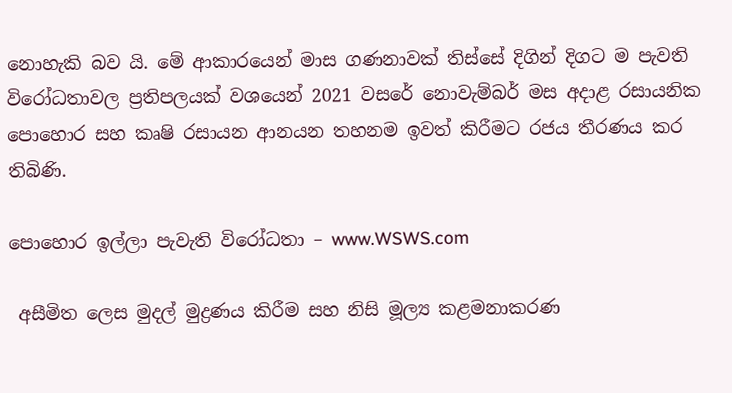නොහැකි බව යි. මේ ආකාරයෙන් මාස ගණනාවක් තිස්සේ දිගින් දිගට ම පැවති විරෝධතාවල ප්‍රතිපලයක් වශයෙන් 2021 වසරේ නොවැම්බර් මස අදාළ රසායනික පොහොර සහ කෘෂි රසායන ආනයන තහනම ඉවත් කිරීමට රජය තීරණය කර තිබිණි.

පොහොර ඉල්ලා පැවැති විරෝධතා – www.WSWS.com

 අසීමිත ලෙස මුදල් මුද්‍රණය කිරීම සහ නිසි මූල්‍ය කළමනාකරණ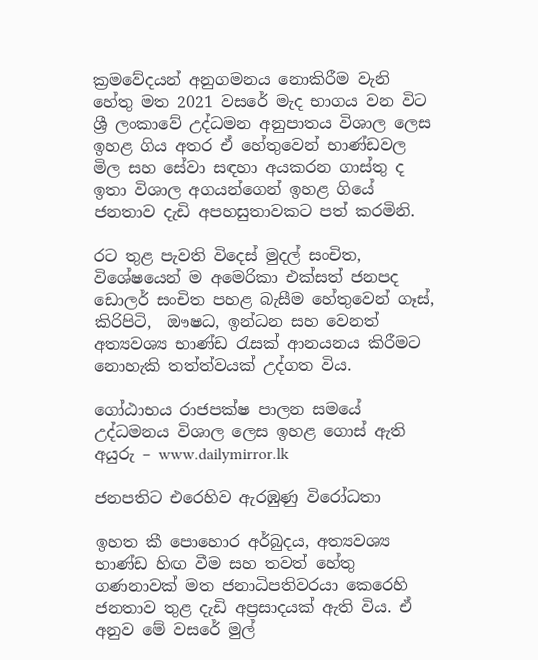ක්‍රමවේදයන් අනුගමනය නොකිරීම වැනි හේතු මත 2021 වසරේ මැද භාගය වන විට ශ්‍රී ලංකාවේ උද්ධමන අනුපාතය විශාල ලෙස ඉහළ ගිය අතර ඒ හේතුවෙන් භාණ්ඩවල මිල සහ සේවා සඳහා අයකරන ගාස්තු ද ඉතා විශාල අගයන්ගෙන් ඉහළ ගියේ ජනතාව දැඩි අපහසුතාවකට පත් කරමිනි.

රට තුළ පැවති විදෙස් මුදල් සංචිත, විශේෂයෙන් ම අමෙරිකා එක්සත් ජනපද ඩොලර් සංචිත පහළ බැසීම හේතුවෙන් ගෑස්, කිරිපිටි,  ඖෂධ, ඉන්ධන සහ වෙනත් අත්‍යවශ්‍ය භාණ්ඩ රැසක් ආනයනය කිරීමට නොහැකි තත්ත්වයක් උද්ගත විය.

ගෝඨාභය රාජපක්ෂ පාලන සමයේ උද්ධමනය විශාල ලෙස ඉහළ ගොස් ඇති අයුරු – www.dailymirror.lk

ජනපතිට එරෙහිව ඇරඹුණු විරෝධතා

ඉහත කී පොහොර අර්බුදය, අත්‍යවශ්‍ය භාණ්ඩ හිඟ වීම සහ තවත් හේතු ගණනාවක් මත ජනාධිපතිවරයා කෙරෙහි ජනතාව තුළ දැඩි අප්‍රසාදයක් ඇති විය. ඒ අනුව මේ වසරේ මුල්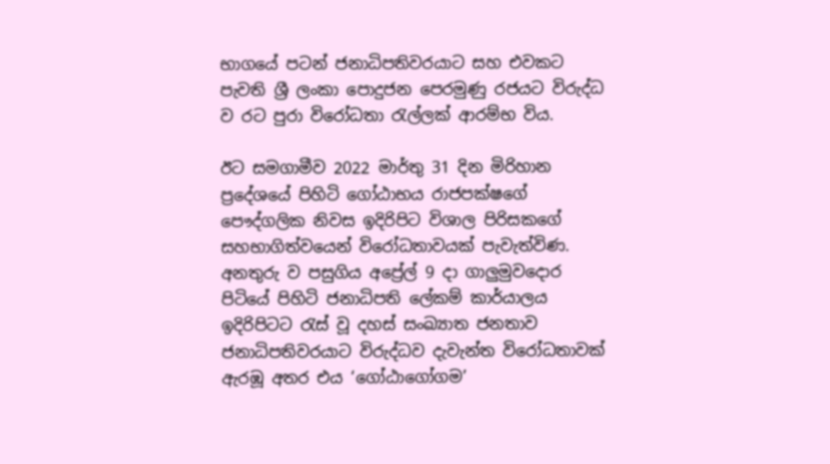භාගයේ පටන් ජනාධිපතිවරයාට සහ එවකට පැවති ශ්‍රී ලංකා පොදුජන පෙරමුණු රජයට විරුද්ධ ව රට පුරා විරෝධතා රැල්ලක් ආරම්භ විය.

ඊට සමගාමීව 2022 මාර්තු 31 දින මිරිහාන ප්‍රදේශයේ පිහිටි ගෝඨාභය රාජපක්ෂගේ පෞද්ගලික නිවස ඉදිරිපිට විශාල පිරිසකගේ සහභාගිත්වයෙන් විරෝධතාවයක් පැවැත්විණ. අනතුරු ව පසුගිය අප්‍රේල් 9 දා ගාලුමුවදොර පිටියේ පිහිටි ජනාධිපති ලේකම් කාර්යාලය ඉදිරිපිටට රැස් වූ දහස් සංඛ්‍යාත ජනතාව ජනාධිපතිවරයාට විරුද්ධව දැවැන්ත විරෝධතාවක් ඇරඹූ අතර එය ‘ගෝඨාගෝගම’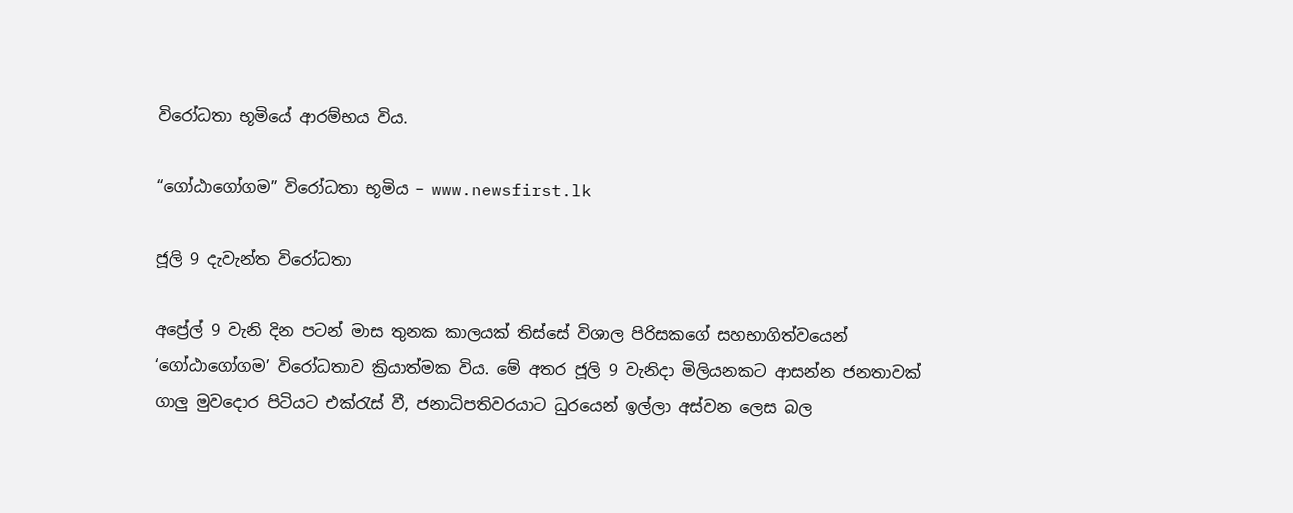විරෝධතා භූමියේ ආරම්භය විය.

“ගෝඨාගෝගම” විරෝධතා භූමිය – www.newsfirst.lk

ජූලි 9 දැවැන්ත විරෝධතා

අප්‍රේල් 9 වැනි දින පටන් මාස තුනක කාලයක් තිස්සේ විශාල පිරිසකගේ සහභාගිත්වයෙන් ‘ගෝඨාගෝගම’ විරෝධතාව ක්‍රියාත්මක විය. මේ අතර ජූලි 9 වැනිදා මිලියනකට ආසන්න ජනතාවක් ගාලු මුවදොර පිටියට එක්රැස් වී, ජනාධිපතිවරයාට ධුරයෙන් ඉල්ලා අස්වන ලෙස බල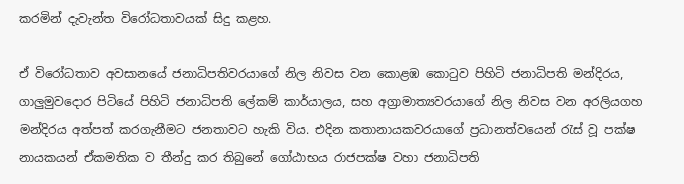කරමින් දැවැන්ත විරෝධතාවයක් සිදු කළහ.

ඒ විරෝධතාව අවසානයේ ජනාධිපතිවරයාගේ නිල නිවස වන කොළඹ කොටුව පිහිටි ජනාධිපති මන්දිරය, ගාලුමුවදොර පිටියේ පිහිටි ජනාධිපති ලේකම් කාර්යාලය, සහ අග්‍රාමාත්‍යවරයාගේ නිල නිවස වන අරලියගහ මන්දිරය අත්පත් කරගැනීමට ජනතාවට හැකි විය. එදින කතානායකවරයාගේ ප්‍රධානත්වයෙන් රැස් වූ පක්ෂ නායකයන් ඒකමතික ව තීන්දු කර තිබුනේ ගෝඨාභය රාජපක්ෂ වහා ජනාධිපති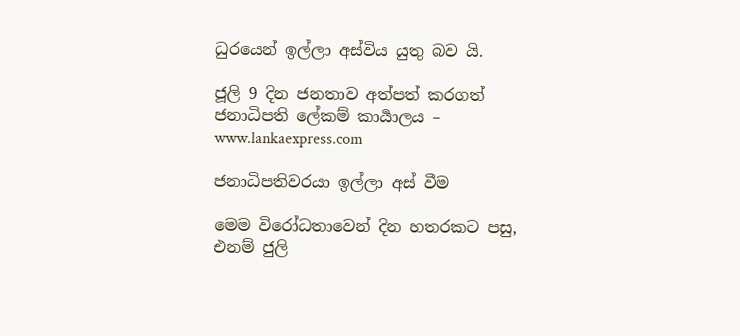ධුරයෙන් ඉල්ලා අස්විය යුතු බව යි.

ජූලි 9 දින ජනතාව අත්පත් කරගත් ජනාධිපති ලේකම් කාර්‍යාලය – www.lankaexpress.com

ජනාධිපතිවරයා ඉල්ලා අස් වීම

මෙම විරෝධතාවෙන් දින හතරකට පසු, එනම් ජුලි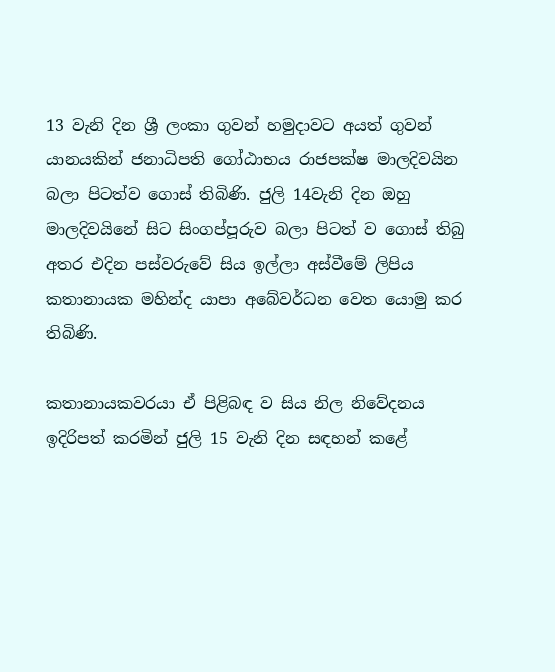13 වැනි දින ශ්‍රී ලංකා ගුවන් හමුදාවට අයත් ගුවන් යානයකින් ජනාධිපති ගෝඨාභය රාජපක්ෂ මාලදිවයින බලා පිටත්ව ගොස් තිබිණි. ජුලි 14වැනි දින ඔහු මාලදිවයිනේ සිට සිංගප්පූරුව බලා පිටත් ව ගොස් තිබු අතර එදින පස්වරුවේ සිය ඉල්ලා අස්වීමේ ලිපිය කතානායක මහින්ද යාපා අබේවර්ධන වෙත යොමු කර තිබිණි.

කතානායකවරයා ඒ පිළිබඳ ව සිය නිල නිවේදනය ඉදිරිපත් කරමින් ජුලි 15 වැනි දින සඳහන් කළේ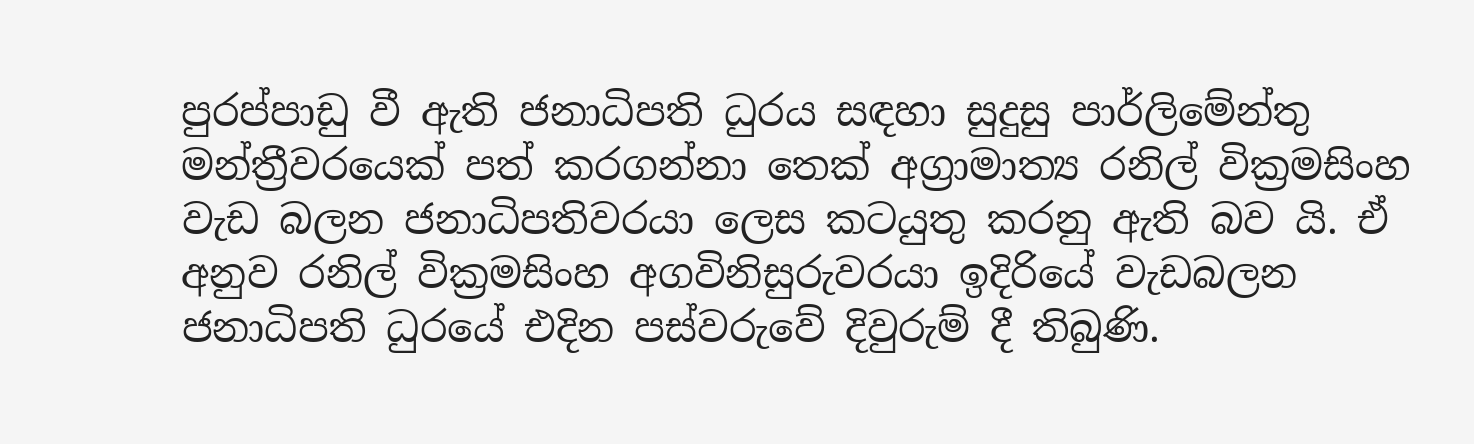පුරප්පාඩු වී ඇති ජනාධිපති ධුරය සඳහා සුදුසු පාර්ලිමේන්තු මන්ත්‍රීවරයෙක් පත් කරගන්නා තෙක් අග්‍රාමාත්‍ය රනිල් වික්‍රමසිංහ වැඩ බලන ජනාධිපතිවරයා ලෙස කටයුතු කරනු ඇති බව යි. ඒ අනුව රනිල් වික්‍රමසිංහ අගවිනිසුරුවරයා ඉදිරියේ වැඩබලන ජනාධිපති ධුරයේ එදින පස්වරුවේ දිවුරුම් දී තිබුණි.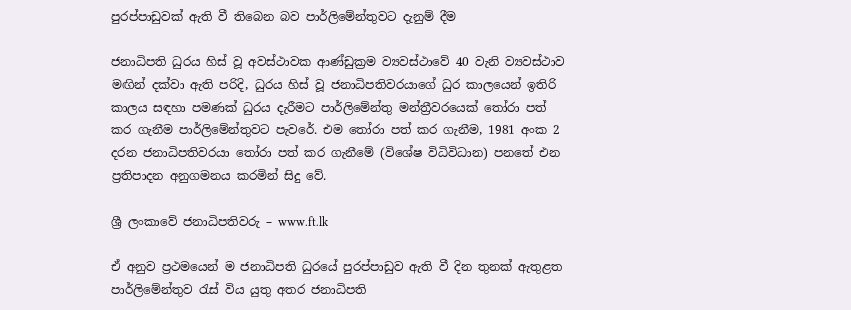පුරප්පාඩුවක් ඇති වී තිබෙන බව පාර්ලිමේන්තුවට දැනුම් දීම

ජනාධිපති ධුරය හිස් වූ අවස්ථාවක ආණ්ඩුක්‍රම ව්‍යවස්ථාවේ 40 වැනි ව්‍යවස්ථාව මඟින් දක්වා ඇති පරිදි, ධුරය හිස් වූ ජනාධිපතිවරයාගේ ධුර කාලයෙන් ඉතිරි කාලය සඳහා පමණක් ධුරය දැරීමට පාර්ලිමේන්තු මන්ත්‍රීවරයෙක් තෝරා පත් කර ගැනීම පාර්ලිමේන්තුවට පැවරේ. එම තෝරා පත් කර ගැනීම, 1981 අංක 2 දරන ජනාධිපතිවරයා තෝරා පත් කර ගැනීමේ (විශේෂ විධිවිධාන) පනතේ එන ප්‍රතිපාදන අනුගමනය කරමින් සිදු වේ.

ශ්‍රී ලංකාවේ ජනාධිපතිවරු – www.ft.lk

ඒ අනුව ප්‍රථමයෙන් ම ජනාධිපති ධුරයේ පුරප්පාඩුව ඇති වී දින තුනක් ඇතුළත පාර්ලිමේන්තුව රැස් විය යුතු අතර ජනාධිපති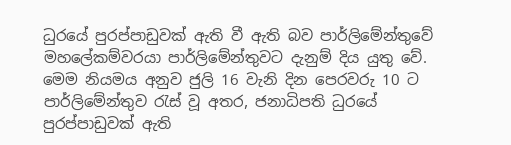ධුරයේ පුරප්පාඩුවක් ඇති වී ඇති බව පාර්ලිමේන්තුවේ මහලේකම්වරයා පාර්ලිමේන්තුවට දැනුම් දිය යුතු වේ. මෙම නියමය අනුව ජුලි 16 වැනි දින පෙරවරු 10 ට පාර්ලිමේන්තුව රැස් වූ අතර, ජනාධිපති ධුරයේ පුරප්පාඩුවක් ඇති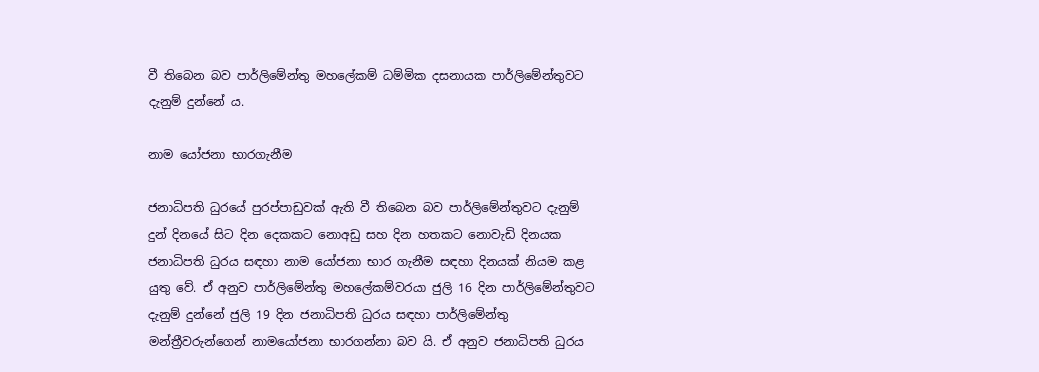වී තිබෙන බව පාර්ලිමේන්තු මහලේකම් ධම්මික දසනායක පාර්ලිමේන්තුවට දැනුම් දුන්නේ ය.

නාම යෝජනා භාරගැනීම

ජනාධිපති ධුරයේ පුරප්පාඩුවක් ඇති වී තිබෙන බව පාර්ලිමේන්තුවට දැනුම් දුන් දිනයේ සිට දින දෙකකට නොඅඩු සහ දින හතකට නොවැඩි දිනයක ජනාධිපති ධුරය සඳහා නාම යෝජනා භාර ගැනීම සඳහා දිනයක් නියම කළ යුතු වේ. ඒ අනුව පාර්ලිමේන්තු මහලේකම්වරයා ජුලි 16 දින පාර්ලිමේන්තුවට දැනුම් දුන්නේ ජුලි 19 දින ජනාධිපති ධුරය සඳහා පාර්ලිමේන්තු මන්ත්‍රීවරුන්ගෙන් නාමයෝජනා භාරගන්නා බව යි. ඒ අනුව ජනාධිපති ධුරය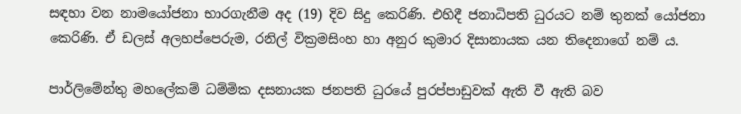සඳහා වන නාමයෝජනා භාරගැනීම අද (19) දිව සිදු කෙරිණි. එහිදී ජනාධිපති ධුරයට නම් තුනක් යෝජනා කෙරිණි. ඒ ඩලස් අලහප්පෙරුම, රනිල් වික්‍රමසිංහ හා අනුර කුමාර දිසානායක යන තිදෙනාගේ නම් ය.

පාර්ලිමේන්තු මහලේකම් ධම්මික දසනායක ජනපති ධුරයේ පුරප්පාඩුවක් ඇති වී ඇති බව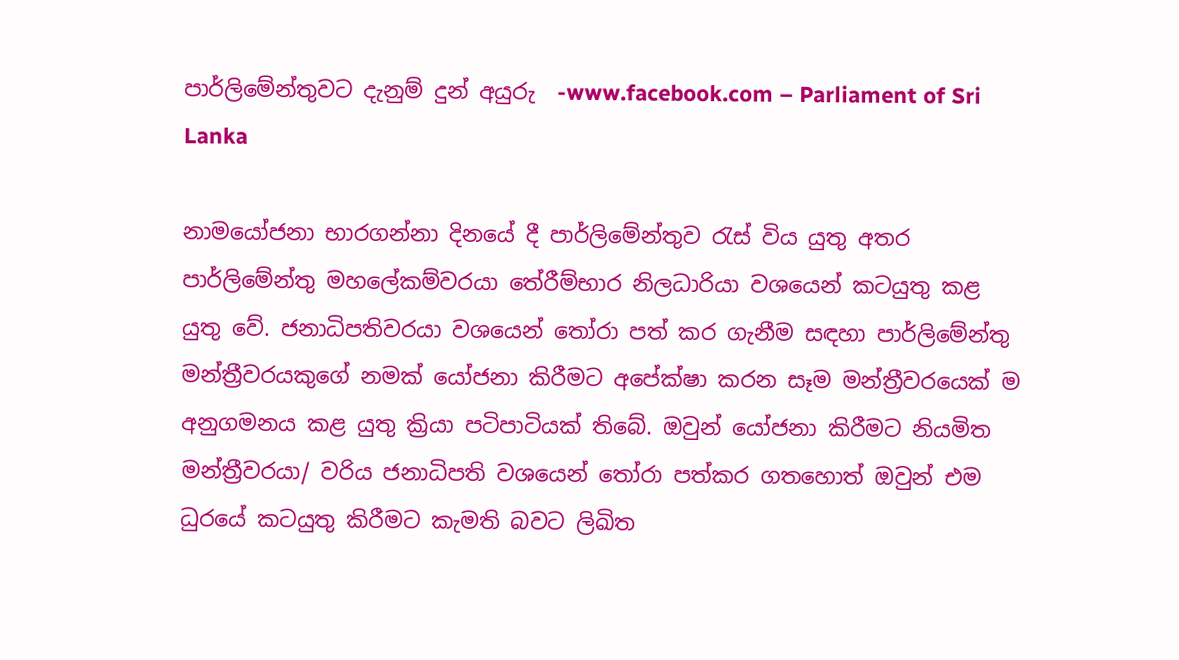පාර්ලිමේන්තුවට දැනුම් දුන් අයුරු  -www.facebook.com – Parliament of Sri Lanka

නාමයෝජනා භාරගන්නා දිනයේ දී පාර්ලිමේන්තුව රැස් විය යුතු අතර පාර්ලිමේන්තු මහලේකම්වරයා තේරීම්භාර නිලධාරියා වශයෙන් කටයුතු කළ යුතු වේ. ජනාධිපතිවරයා වශයෙන් තෝරා පත් කර ගැනීම සඳහා පාර්ලිමේන්තු මන්ත්‍රීවරයකුගේ නමක් යෝජනා කිරීමට අපේක්ෂා කරන සෑම මන්ත්‍රීවරයෙක් ම අනුගමනය කළ යුතු ක්‍රියා පටිපාටියක් තිබේ. ඔවුන් යෝජනා කිරීමට නියමිත මන්ත්‍රීවරයා/ වරිය ජනාධිපති වශයෙන් තෝරා පත්කර ගතහොත් ඔවුන් එම ධුරයේ කටයුතු කිරීමට කැමති බවට ලිඛිත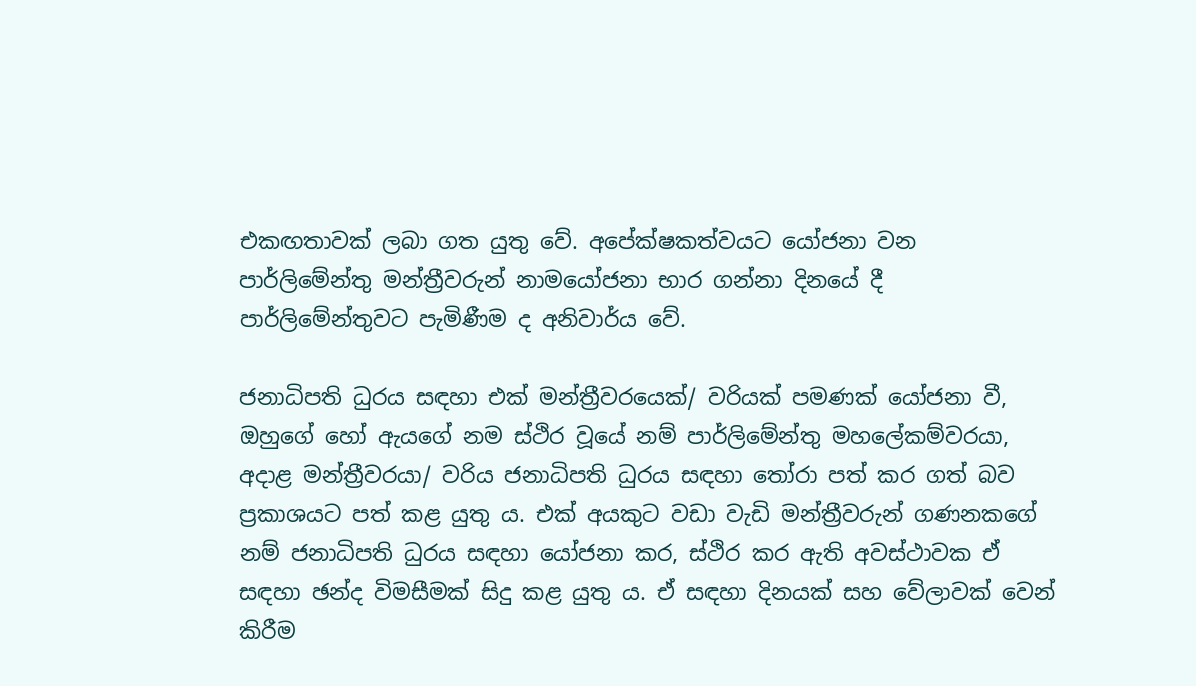එකඟතාවක් ලබා ගත යුතු වේ. අපේක්ෂකත්වයට යෝජනා වන පාර්ලිමේන්තු මන්ත්‍රීවරුන් නාමයෝජනා භාර ගන්නා දිනයේ දී පාර්ලිමේන්තුවට පැමිණීම ද අනිවාර්ය වේ.

ජනාධිපති ධුරය සඳහා එක් මන්ත්‍රීවරයෙක්/ වරියක් පමණක් යෝජනා වී, ඔහුගේ හෝ ඇයගේ නම ස්ථිර වූයේ නම් පාර්ලිමේන්තු මහලේකම්වරයා, අදාළ මන්ත්‍රීවරයා/ වරිය ජනාධිපති ධුරය සඳහා තෝරා පත් කර ගත් බව ප්‍රකාශයට පත් කළ යුතු ය. එක් අයකුට වඩා වැඩි මන්ත්‍රීවරුන් ගණනකගේ නම් ජනාධිපති ධුරය සඳහා යෝජනා කර, ස්ථිර කර ඇති අවස්ථාවක ඒ සඳහා ඡන්ද විමසීමක් සිදු කළ යුතු ය. ඒ සඳහා දිනයක් සහ වේලාවක් වෙන් කිරීම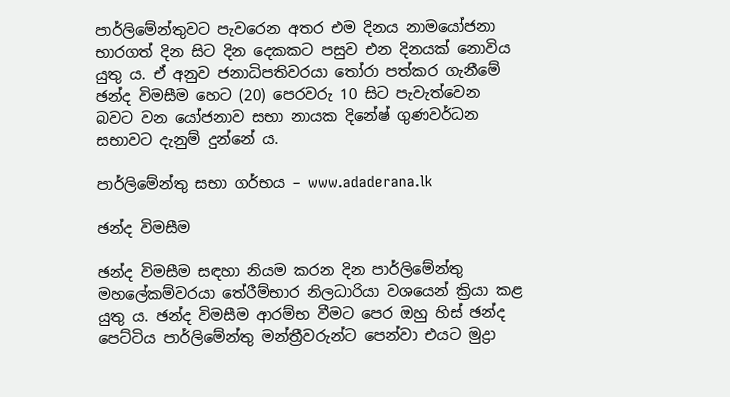පාර්ලිමේන්තුවට පැවරෙන අතර එම දිනය නාමයෝජනා භාරගත් දින සිට දින දෙකකට පසුව එන දිනයක් නොවිය යුතු ය. ඒ අනුව ජනාධිපතිවරයා තෝරා පත්කර ගැනීමේ ඡන්ද විමසීම හෙට (20) පෙරවරු 10 සිට පැවැත්වෙන බවට වන යෝජනාව සභා නායක දිනේෂ් ගුණවර්ධන සභාවට දැනුම් දුන්නේ ය.

පාර්ලිමේන්තු සභා ගර්භය – www.adaderana.lk

ඡන්ද විමසීම

ඡන්ද විමසීම සඳහා නියම කරන දින පාර්ලිමේන්තු මහලේකම්වරයා තේරීම්භාර නිලධාරියා වශයෙන් ක්‍රියා කළ යුතු ය. ඡන්ද විමසීම ආරම්භ වීමට පෙර ඔහු හිස් ඡන්ද පෙට්ටිය පාර්ලිමේන්තු මන්ත්‍රීවරුන්ට පෙන්වා එයට මුද්‍රා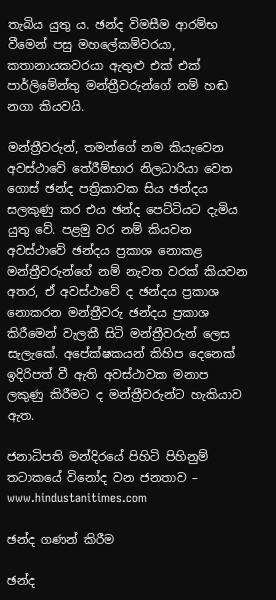තැබිය යුතු ය. ඡන්ද විමසීම ආරම්භ වීමෙන් පසු මහලේකම්වරයා, කතානායකවරයා ඇතුළු එක් එක් පාර්ලිමේන්තු මන්ත්‍රීවරුන්ගේ නම් හඬ නගා කියවයි.

මන්ත්‍රීවරුන්, තමන්ගේ නම කියැවෙන අවස්ථාවේ තේරීම්භාර නිලධාරියා වෙත ගොස් ඡන්ද පත්‍රිකාවක සිය ඡන්දය සලකුණු කර එය ඡන්ද පෙට්ටියට දැමිය යුතු වේ. පළමු වර නම් කියවන අවස්ථාවේ ඡන්දය ප්‍රකාශ නොකළ මන්ත්‍රීවරුන්ගේ නම් නැවත වරක් කියවන අතර, ඒ අවස්ථාවේ ද ඡන්දය ප්‍රකාශ නොකරන මන්ත්‍රීවරු ඡන්දය ප්‍රකාශ කිරීමෙන් වැලකී සිටි මන්ත්‍රීවරුන් ලෙස සැලැකේ. අපේක්ෂකයන් කිහිප දෙනෙක් ඉදිරිපත් වී ඇති අවස්ථාවක මනාප ලකුණු කිරීමට ද මන්ත්‍රීවරුන්ට හැකියාව ඇත.

ජනාධිපති මන්දිරයේ පිහිටි පිහිනුම් තටාකයේ විනෝද වන ජනතාව – www.hindustanitimes.com

ඡන්ද ගණන් කිරීම

ඡන්ද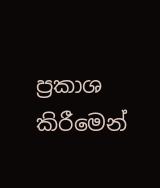ප්‍රකාශ කිරීමෙන්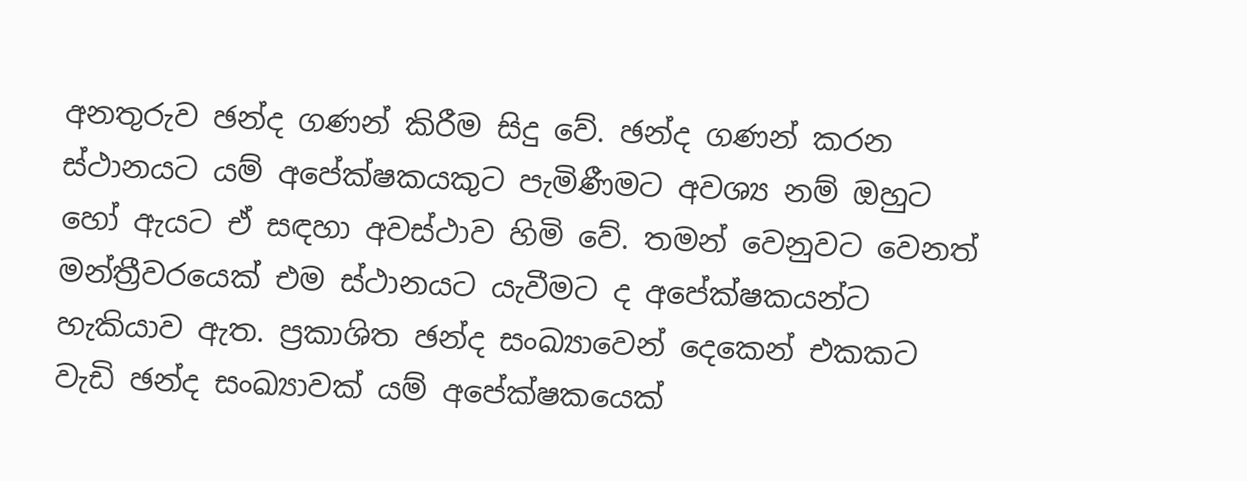අනතුරුව ඡන්ද ගණන් කිරීම සිදු වේ. ඡන්ද ගණන් කරන ස්ථානයට යම් අපේක්ෂකයකුට පැමිණීමට අවශ්‍ය නම් ඔහුට හෝ ඇයට ඒ සඳහා අවස්ථාව හිමි වේ. තමන් වෙනුවට වෙනත් මන්ත්‍රීවරයෙක් එම ස්ථානයට යැවීමට ද අපේක්ෂකයන්ට හැකියාව ඇත. ප්‍රකාශිත ඡන්ද සංඛ්‍යාවෙන් දෙකෙන් එකකට වැඩි ඡන්ද සංඛ්‍යාවක් යම් අපේක්ෂකයෙක්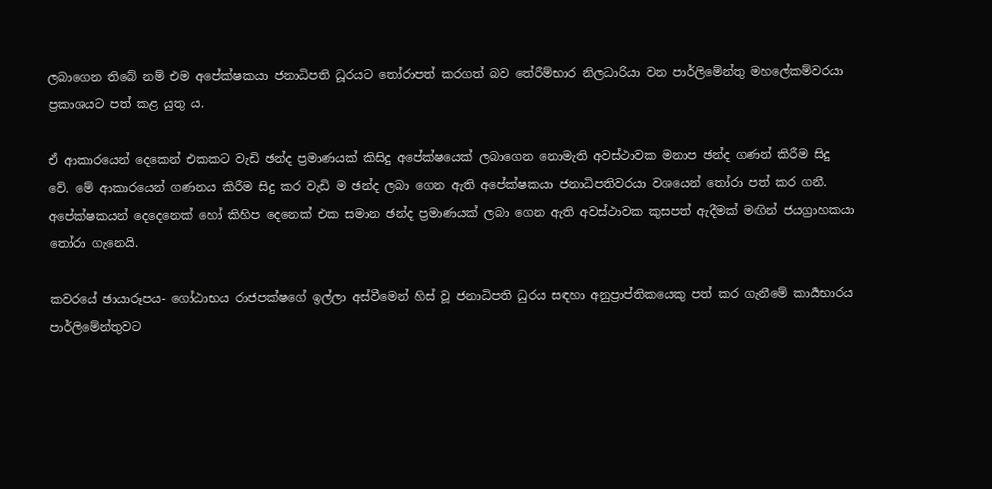ලබාගෙන තිබේ නම් එම අපේක්ෂකයා ජනාධිපති ධූරයට තෝරාපත් කරගත් බව තේරීම්භාර නිලධාරියා වන පාර්ලිමේන්තු මහලේකම්වරයා ප්‍රකාශයට පත් කළ යුතු ය.

ඒ ආකාරයෙන් දෙකෙන් එකකට වැඩි ඡන්ද ප්‍රමාණයක් කිසිදු අපේක්ෂයෙක් ලබාගෙන නොමැති අවස්ථාවක මනාප ඡන්ද ගණන් කිරීම සිදු වේ. මේ ආකාරයෙන් ගණනය කිරීම සිදු කර වැඩි ම ඡන්ද ලබා ගෙන ඇති අපේක්ෂකයා ජනාධිපතිවරයා වශයෙන් තෝරා පත් කර ගනී. අපේක්ෂකයන් දෙදෙනෙක් හෝ කිහිප දෙනෙක් එක සමාන ඡන්ද ප්‍රමාණයක් ලබා ගෙන ඇති අවස්ථාවක කුසපත් ඇදීමක් මඟින් ජයග්‍රාහකයා තෝරා ගැනෙයි.

කවරයේ ඡායාරූපය- ගෝඨාභය රාජපක්ෂගේ ඉල්ලා අස්වීමෙන් හිස් වූ ජනාධිපති ධුරය සඳහා අනුප්‍රාප්තිකයෙකු පත් කර ගැනීමේ කාර්‍යභාරය පාර්ලිමේන්තුවට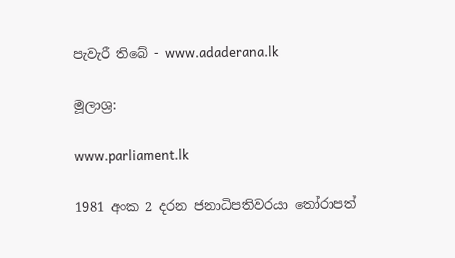පැවැරී තිබේ - www.adaderana.lk

මූලාශ්‍ර:

www.parliament.lk

1981 අංක 2 දරන ජනාධිපතිවරයා තෝරාපත්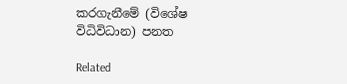කරගැනීමේ (විශේෂ විධිවිධාන) පනත

Related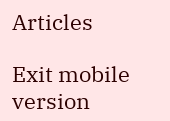Articles

Exit mobile version